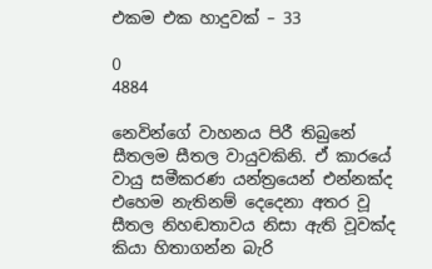එකම එක හාදුවක් – 33

0
4884

නෙවින්ගේ වාහනය පිරී තිබුනේ සීතලම සීතල වායුවකිනි. ඒ කාරයේ වායු සමීකරණ යන්ත්‍රයෙන් එන්නක්ද එහෙම නැතිනම් දෙදෙනා අතර වූ සීතල නිහඬතාවය නිසා ඇති වූවක්ද කියා හිතාගන්න බැරි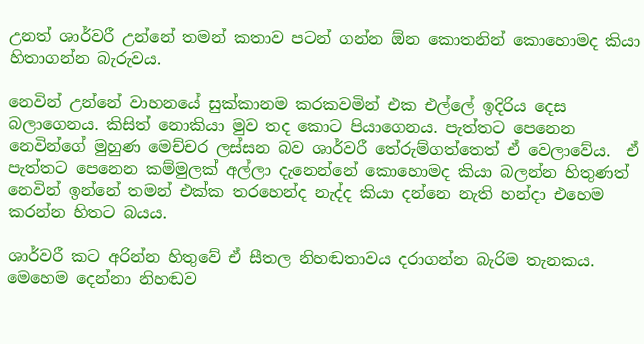උනත් ශාර්වරී උන්නේ තමන් කතාව පටන් ගන්න ඕන කොතනින් කොහොමද කියා හිතාගන්න බැරුවය.

නෙවින් උන්නේ වාහනයේ සුක්කානම කරකවමින් එක එල්ලේ ඉදිරිය දෙස බලාගෙනය. කිසිත් නොකියා මුව තද කොට පියාගෙනය. පැත්තට පෙනෙන නෙවින්ගේ මුහුණ මෙච්චර ලස්සන බව ශාර්වරී තේරුම්ගත්තෙත් ඒ වෙලාවේය.  ඒ පැත්තට පෙනෙන කම්මුලක් අල්ලා දැනෙන්නේ කොහොමද කියා බලන්න හිතුණත් නෙවින් ඉන්නේ තමන් එක්ක තරහෙන්ද නැද්ද කියා දන්නෙ නැති හන්දා එහෙම කරන්න හිතට බයය.

ශාර්වරී කට අරින්න හිතුවේ ඒ සීතල නිහඬතාවය දරාගන්න බැරිම තැනකය. මෙහෙම දෙන්නා නිහඬව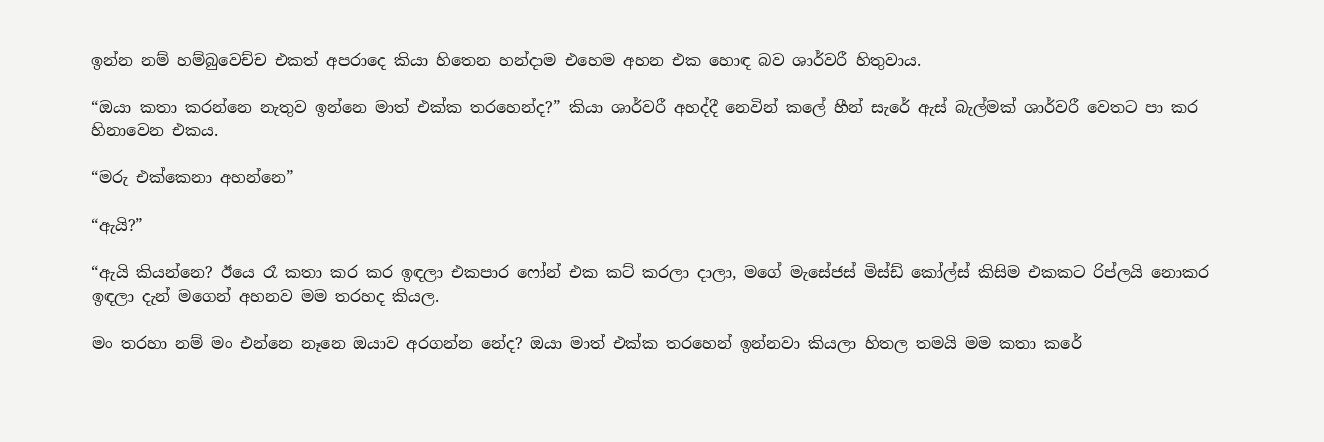ඉන්න නම් හම්බුවෙච්ච එකත් අපරාදෙ කියා හිතෙන හන්දාම එහෙම අහන එක හොඳ බව ශාර්වරී හිතුවාය.

“ඔයා කතා කරන්නෙ නැතුව ඉන්නෙ මාත් එක්ක තරහෙන්ද?” කියා ශාර්වරී අහද්දී නෙවින් කලේ හීන් සැරේ ඇස් බැල්මක් ශාර්වරී වෙතට පා කර හිනාවෙන එකය.

“මරු එක්කෙනා අහන්නෙ”

“ඇයි?”

“ඇයි කියන්නෙ? ඊයෙ රෑ කතා කර කර ඉඳලා එකපාර ෆෝන් එක කට් කරලා දාලා, මගේ මැසේජස් මිස්ඩ් කෝල්ස් කිසිම එකකට රිප්ලයි නොකර ඉඳලා දැන් මගෙන් අහනව මම තරහද කියල.

මං තරහා නම් මං එන්නෙ නෑනෙ ඔයාව අරගන්න නේද? ඔයා මාත් එක්ක තරහෙන් ඉන්නවා කියලා හිතල තමයි මම කතා කරේ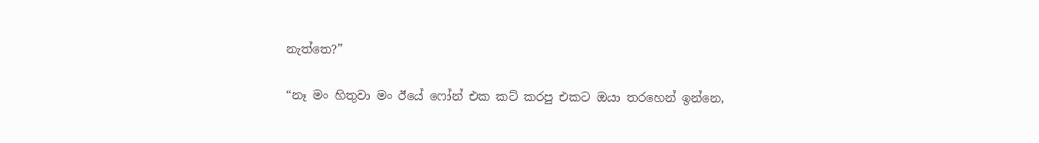නැත්තෙ?”

“නෑ මං හිතුවා මං ඊයේ ෆෝන් එක කට් කරපු එකට ඔයා තරහෙන් ඉන්නෙ,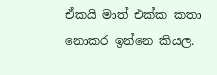ඒකයි මාත් එක්ක කතා නොකර ඉන්නෙ කියල.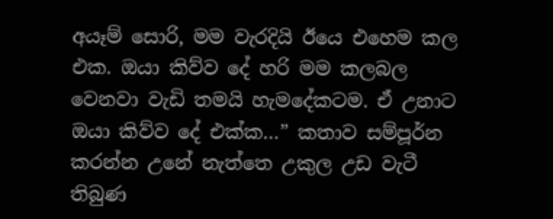අයෑම් සොරි, මම වැරදියි ඊයෙ එහෙම කල එක. ඔයා කිව්ව දේ හරි මම කලබල වෙනවා වැඩි තමයි හැමදේකටම. ඒ උනාට ඔයා කිව්ව දේ එක්ක…” කතාව සම්පූර්න කරන්න උනේ නැත්තෙ උකුල උඩ වැටී තිබුණ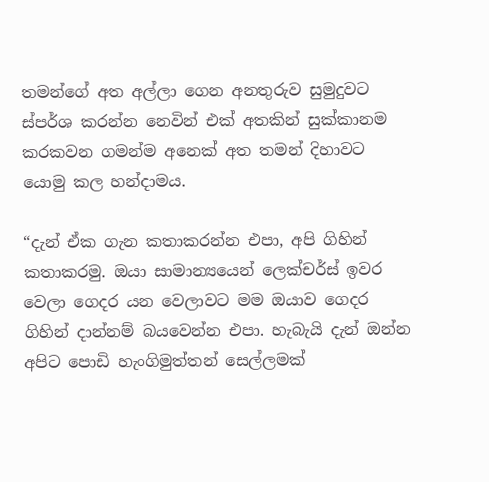තමන්ගේ අත අල්ලා ගෙන අනතුරුව සුමුදුවට ස්පර්ශ කරන්න නෙවින් එක් අතකින් සුක්කානම කරකවන ගමන්ම අනෙක් අත තමන් දිහාවට යොමු කල හන්දාමය.

“දැන් ඒක ගැන කතාකරන්න එපා, අපි ගිහින් කතාකරමු. ඔයා සාමාන්‍යයෙන් ලෙක්චර්ස් ඉවර වෙලා ගෙදර යන වෙලාවට මම ඔයාව ගෙදර ගිහින් දාන්නම් බයවෙන්න එපා. හැබැයි දැන් ඔන්න අපිට පොඩි හැංගිමුත්තන් සෙල්ලමක්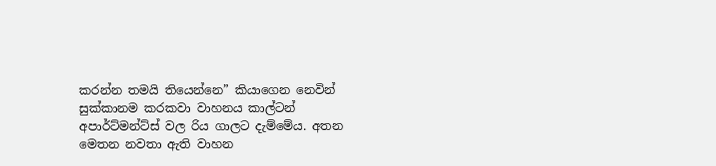කරන්න තමයි තියෙන්නෙ” කියාගෙන නෙවින් සුක්කානම කරකවා වාහනය කාල්ටන් අපාර්ට්මන්ට්ස් වල රිය ගාලට දැම්මේය. අතන මෙතන නවතා ඇති වාහන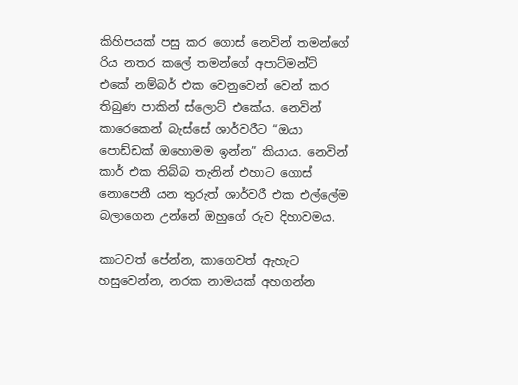කිහිපයක් පසු කර ගොස් නෙවින් තමන්ගේ රිය නතර කලේ තමන්ගේ අපාට්මන්ට් එකේ නම්බර් එක වෙනුවෙන් වෙන් කර තිබුණ පාකින් ස්ලොට් එකේය. නෙවින් කාරෙකෙන් බැස්සේ ශාර්වරීට “ඔයා පොඩ්ඩක් ඔහොමම ඉන්න” කියාය. නෙවින් කාර් එක තිබ්බ තැනින් එහාට ගොස් නොපෙනී යන තුරුත් ශාර්වරී එක එල්ලේම බලාගෙන උන්නේ ඔහුගේ රුව දිහාවමය.

කාටවත් පේන්න, කාගෙවත් ඇහැට හසුවෙන්න, නරක නාමයක් අහගන්න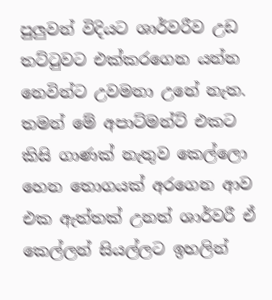පුලුවන් විදියට ශාර්වරීව උඩ තට්ටුවට එක්කරගෙන යන්න නෙවින්ට උවමනා උනේ නැත. තමන් මේ අපාට්මන්ට් එකට කිසි ගාණක් නැතුව කෙල්ලො හෙන තොගයක් අරගෙන ආව එක ඇත්තක් උනත් ශාර්වරී ඒ කෙල්ලන් සියල්ලට ඉහලින්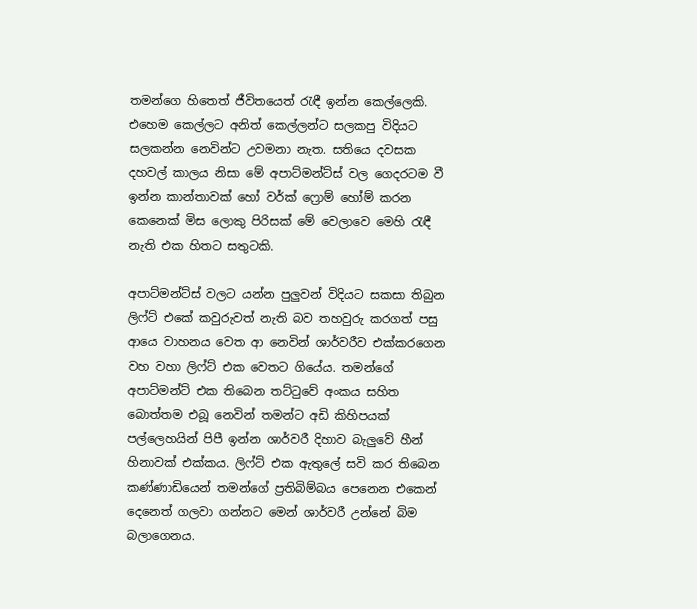තමන්ගෙ හිතෙත් ජීවිතයෙත් රැඳී ඉන්න කෙල්ලෙකි. එහෙම කෙල්ලට අනිත් කෙල්ලන්ට සලකපු විදියට සලකන්න නෙවින්ට උවමනා නැත. සතියෙ දවසක දහවල් කාලය නිසා මේ අපාට්මන්ට්ස් වල ගෙදරටම වී ඉන්න කාන්තාවක් හෝ වර්ක් ෆ්‍රොම් හෝම් කරන කෙනෙක් මිස ලොකු පිරිසක් මේ වෙලාවෙ මෙහි රැඳී නැති එක හිතට සතුටකි.

අපාට්මන්ට්ස් වලට යන්න පුලුවන් විදියට සකසා තිබුන ලිෆ්ට් එකේ කවුරුවත් නැති බව තහවුරු කරගත් පසු ආයෙ වාහනය වෙත ආ නෙවින් ශාර්වරීව එක්කරගෙන වහ වහා ලිෆ්ට් එක වෙතට ගියේය. තමන්ගේ අපාට්මන්ට් එක තිබෙන තට්ටුවේ අංකය සහිත බොත්තම එබූ නෙවින් තමන්ට අඩි කිහිපයක් පල්ලෙහයින් පිපී ඉන්න ශාර්වරී දිහාව බැලුවේ හීන් හිනාවක් එක්කය. ලිෆ්ට් එක ඇතුලේ සවි කර තිබෙන කණ්ණාඩියෙන් තමන්ගේ ප්‍රතිබිම්බය පෙනෙන එකෙන් දෙනෙත් ගලවා ගන්නට මෙන් ශාර්වරී උන්නේ බිම බලාගෙනය.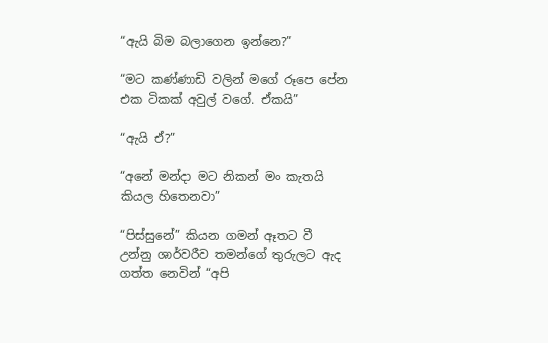“ඇයි බිම බලාගෙන ඉන්නෙ?”

“මට කණ්ණාඩි වලින් මගේ රූපෙ පේන එක ටිකක් අවුල් වගේ. ඒකයි”

“ඇයි ඒ?”

“අනේ මන්දා මට නිකන් මං කැතයි කියල හිතෙනවා”

“පිස්සුනේ” කියන ගමන් ඈතට වී උන්නු ශාර්වරීව තමන්ගේ තුරුලට ඇද ගත්ත නෙවින් “අපි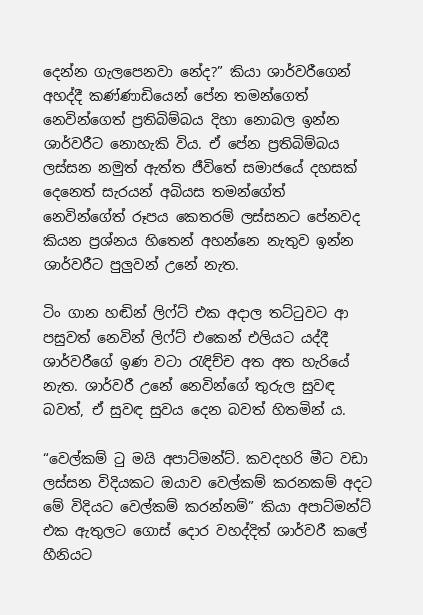දෙන්න ගැලපෙනවා නේද?” කියා ශාර්වරීගෙන් අහද්දී කණ්ණාඩියෙන් පේන තමන්ගෙත් නෙවින්ගෙත් ප්‍රතිබිම්බය දිහා නොබල ඉන්න ශාර්වරීට නොහැකි විය. ඒ පේන ප්‍රතිබිම්බය ලස්සන නමුත් ඇත්ත ජීවිතේ සමාජයේ දහසක් දෙනෙත් සැරයන් අබියස තමන්ගේත් නෙවින්ගේත් රූපය කෙතරම් ලස්සනට පේනවද කියන ප්‍රශ්නය හිතෙන් අහන්නෙ නැතුව ඉන්න ශාර්වරීට පුලුවන් උනේ නැත.

ටිං ගාන හඬින් ලිෆ්ට් එක අදාල තට්ටුවට ආ පසුවත් නෙවින් ලිෆ්ට් එකෙන් එලියට යද්දී ශාර්වරීගේ ඉණ වටා රැඳිච්ච අත අත හැරියේ නැත. ශාර්වරී උනේ නෙවින්ගේ තුරුල සුවඳ බවත්, ඒ සුවඳ සුවය දෙන බවත් හිතමින් ය.

“වෙල්කම් ටු මයි අපාට්මන්ට්. කවදහරි මීට වඩා ලස්සන විදියකට ඔයාව වෙල්කම් කරනකම් අදට මේ විදියට වෙල්කම් කරන්නම්” කියා අපාට්මන්ට් එක ඇතුලට ගොස් දොර වහද්දිත් ශාර්වරී කලේ හීනියට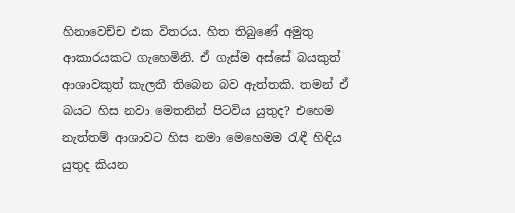හිනාවෙච්ච එක විතරය. හිත තිබුණේ අමුතු ආකාරයකට ගැහෙමිනි. ඒ ගැස්ම අස්සේ බයකුත් ආශාවකුත් කැලතී තිබෙන බව ඇත්තකි. තමන් ඒ බයට හිස නවා මෙතනින් පිටවිය යුතුද? එහෙම නැත්තම් ආශාවට හිස නමා මෙහෙමම රැඳී හිඳිය යුතුද කියන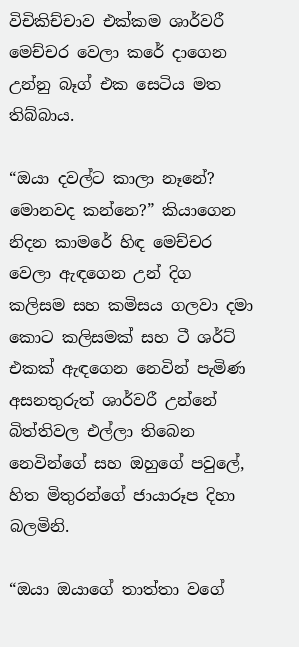විචිකිච්චාව එක්කම ශාර්වරී මෙච්චර වෙලා කරේ දාගෙන උන්නු බෑග් එක සෙටිය මත තිබ්බාය.

“ඔයා දවල්ට කාලා නෑනේ? මොනවද කන්නෙ?” කියාගෙන නිදන කාමරේ හිඳ මෙච්චර වෙලා ඇඳගෙන උන් දිග කලිසම සහ කමිසය ගලවා දමා කොට කලිසමක් සහ ටී ශර්ට් එකක් ඇඳගෙන නෙවින් පැමිණ අසනතුරුත් ශාර්වරී උන්නේ බිත්තිවල එල්ලා තිබෙන නෙවින්ගේ සහ ඔහුගේ පවුලේ, හිත මිතුරන්ගේ ජායාරූප දිහා බලමිනි.

“ඔයා ඔයාගේ තාත්තා වගේ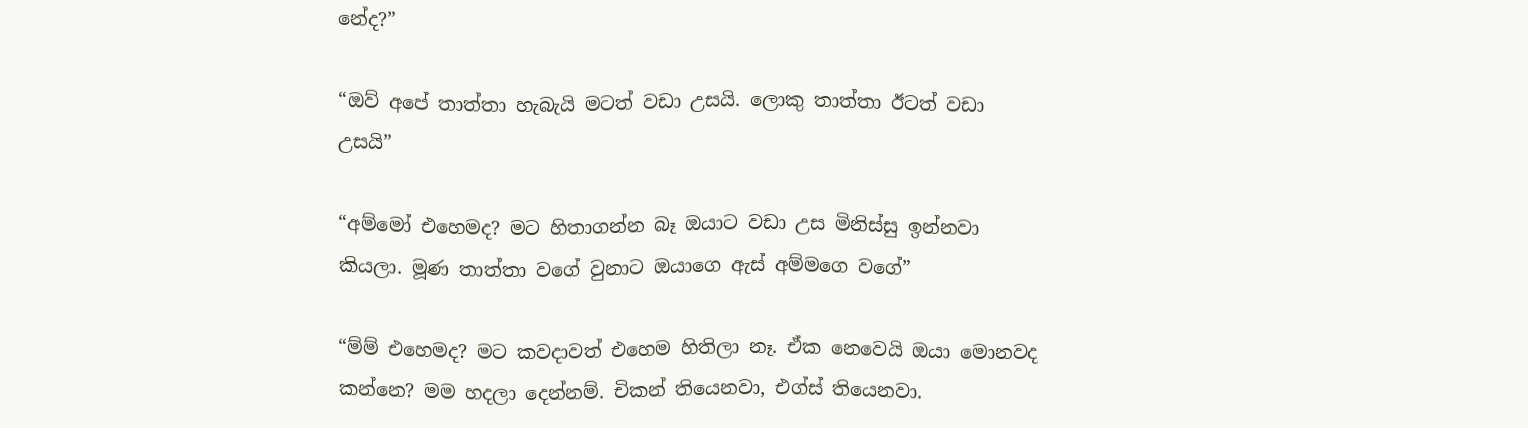නේද?”

“ඔව් අපේ තාත්තා හැබැයි මටත් වඩා උසයි. ලොකු තාත්තා ඊටත් වඩා උසයි”

“අම්මෝ එහෙමද? මට හිතාගන්න බෑ ඔයාට වඩා උස මිනිස්සු ඉන්නවා කියලා. මූණ තාත්තා වගේ වුනාට ඔයාගෙ ඇස් අම්මගෙ වගේ”

“ම්ම් එහෙමද? මට කවදාවත් එහෙම හිතිලා නෑ. ඒක නෙවෙයි ඔයා මොනවද කන්නෙ? මම හදලා දෙන්නම්. චිකන් තියෙනවා, එග්ස් තියෙනවා.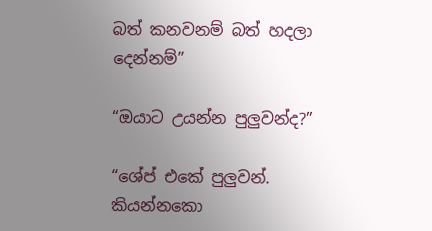බත් කනවනම් බත් හදලා දෙන්නම්”

“ඔයාට උයන්න පුලුවන්ද?”

“ශේප් එකේ පුලුවන්. කියන්නකො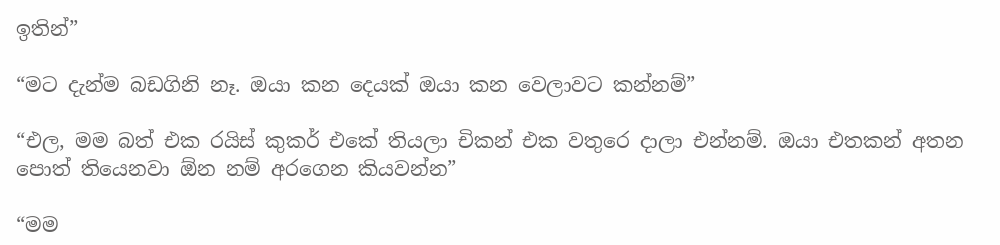ඉතින්”

“මට දැන්ම බඩගිනි නෑ. ඔයා කන දෙයක් ඔයා කන වෙලාවට කන්නම්”

“එල, මම බත් එක රයිස් කුකර් එකේ තියලා චිකන් එක වතුරෙ දාලා එන්නම්. ඔයා එතකන් අතන පොත් තියෙනවා ඕන නම් අරගෙන කියවන්න”

“මම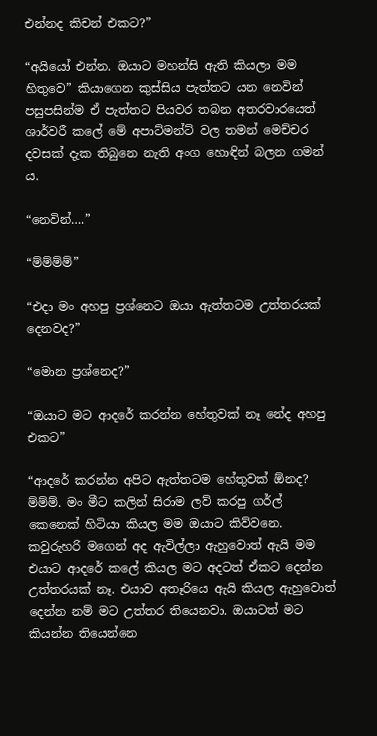එන්නද කිචන් එකට?”

“අයියෝ එන්න. ඔයාට මහන්සි ඇති කියලා මම හිතුවෙ” කියාගෙන කුස්සිය පැත්තට යන නෙවින් පසුපසින්ම ඒ පැත්තට පියවර තබන අතරවාරයෙත් ශාර්වරී කලේ මේ අපාට්මන්ට් වල තමන් මෙච්චර දවසක් දැක තිබුනෙ නැති අංග හොඳින් බලන ගමන් ය.

“නෙවින්….”

“ම්ම්ම්ම්”

“එදා මං අහපු ප්‍රශ්නෙට ඔයා ඇත්තටම උත්තරයක් දෙනවද?”

“මොන ප්‍රශ්නෙද?”

“ඔයාට මට ආදරේ කරන්න හේතුවක් නෑ නේද අහපු එකට”

“ආදරේ කරන්න අපිට ඇත්තටම හේතුවක් ඕනද? ම්ම්ම්. මං මීට කලින් සිරාම ලව් කරපු ගර්ල් කෙනෙක් හිටියා කියල මම ඔයාට කිව්වනෙ. කවුරුහරි මගෙන් අද ඇවිල්ලා ඇහුවොත් ඇයි මම එයාට ආදරේ කලේ කියල මට අදටත් ඒකට දෙන්න උත්තරයක් නෑ. එයාව අතෑරියෙ ඇයි කියල ඇහුවොත් දෙන්න නම් මට උත්තර තියෙනවා. ඔයාටත් මට කියන්න තියෙන්නෙ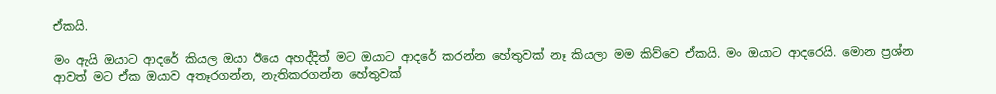ඒකයි.

මං ඇයි ඔයාට ආදරේ කියල ඔයා ඊයෙ අහද්දිත් මට ඔයාට ආදරේ කරන්න හේතුවක් නෑ කියලා මම කිව්වෙ ඒකයි. මං ඔයාට ආදරෙයි. මොන ප්‍රශ්න ආවත් මට ඒක ඔයාව අතෑරගන්න, නැතිකරගන්න හේතුවක්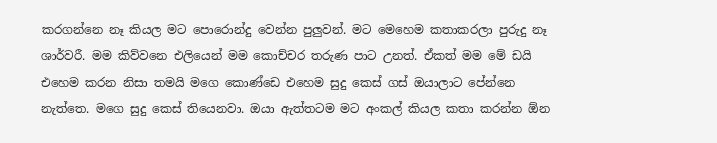කරගන්නෙ නෑ කියල මට පොරොන්දු වෙන්න පුලුවන්. මට මෙහෙම කතාකරලා පුරුදු නෑ ශාර්වරී. මම කිව්වනෙ එලියෙන් මම කොච්චර තරුණ පාට උනත්. ඒකත් මම මේ ඩයි එහෙම කරන නිසා තමයි මගෙ කොණ්ඩෙ එහෙම සුදු කෙස් ගස් ඔයාලාට පේන්නෙ නැත්තෙ. මගෙ සුදු කෙස් තියෙනවා. ඔයා ඇත්තටම මට අංකල් කියල කතා කරන්න ඕන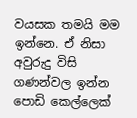වයසක තමයි මම ඉන්නෙ. ඒ නිසා අවුරුදු විසි ගණන්වල ඉන්න පොඩි කෙල්ලෙක්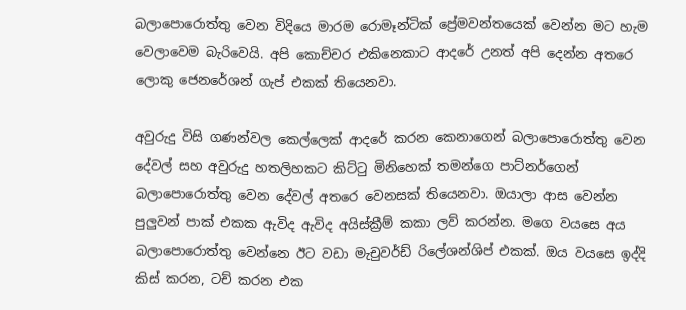බලාපොරොත්තු වෙන විදියෙ මාරම රොමෑන්ටික් ප්‍රේමවන්තයෙක් වෙන්න මට හැම වෙලාවෙම බැරිවෙයි. අපි කොච්චර එකිනෙකාට ආදරේ උනත් අපි දෙන්න අතරෙ ලොකු ජෙනරේශන් ගැප් එකක් තියෙනවා.

අවුරුදු විසි ගණන්වල කෙල්ලෙක් ආදරේ කරන කෙනාගෙන් බලාපොරොත්තු වෙන දේවල් සහ අවුරුදු හතලිහකට කිට්ටු මිනිහෙක් තමන්ගෙ පාට්නර්ගෙන් බලාපොරොත්තු වෙන දේවල් අතරෙ වෙනසක් තියෙනවා. ඔයාලා ආස වෙන්න පුලුවන් පාක් එකක ඇවිද ඇවිද අයිස්ක්‍රීම් කකා ලව් කරන්න. මගෙ වයසෙ අය බලාපොරොත්තු වෙන්නෙ ඊට වඩා මැචුවර්ඩ් රිලේශන්ශිප් එකක්. ඔය වයසෙ ඉද්දි කිස් කරන, ටච් කරන එක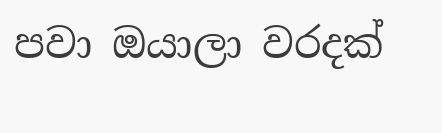පවා ඔයාලා වරදක්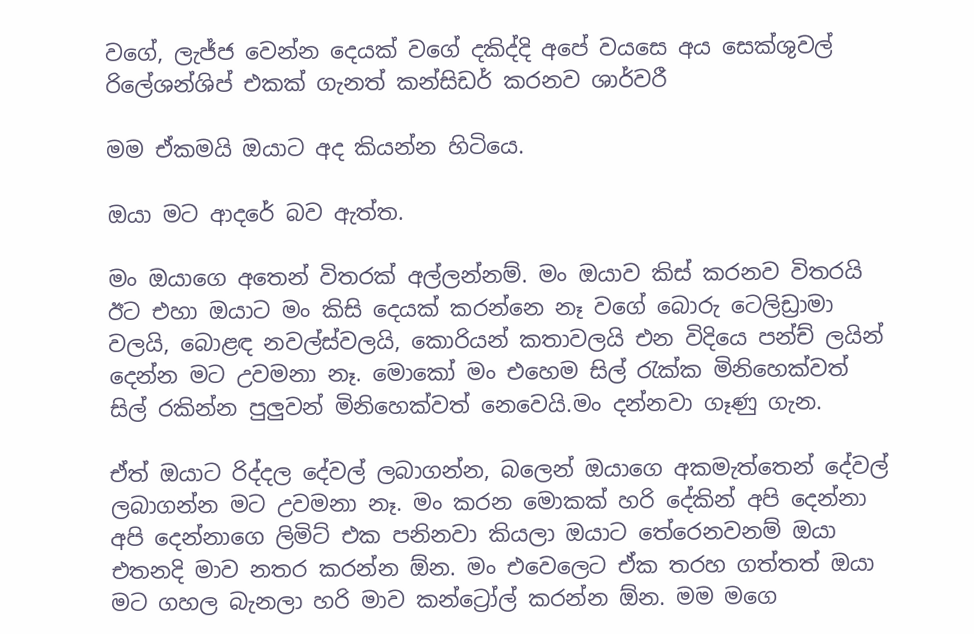වගේ, ලැජ්ජ වෙන්න දෙයක් වගේ දකිද්දි අපේ වයසෙ අය සෙක්ශුවල් රිලේශන්ශිප් එකක් ගැනත් කන්සිඩර් කරනව ශාර්වරී

මම ඒකමයි ඔයාට අද කියන්න හිටියෙ.

ඔයා මට ආදරේ බව ඇත්ත.

මං ඔයාගෙ අතෙන් විතරක් අල්ලන්නම්. මං ඔයාව කිස් කරනව විතරයි ඊට එහා ඔයාට මං කිසි දෙයක් කරන්නෙ නෑ වගේ බොරු ටෙලිඩ්‍රාමා වලයි, බොළඳ නවල්ස්වලයි, කොරියන් කතාවලයි එන විදියෙ පන්ච් ලයින් දෙන්න මට උවමනා නෑ. මොකෝ මං එහෙම සිල් රැක්ක මිනිහෙක්වත් සිල් රකින්න පුලුවන් මිනිහෙක්වත් නෙවෙයි.මං දන්නවා ගෑණු ගැන.

ඒත් ඔයාට රිද්දල දේවල් ලබාගන්න, බලෙන් ඔයාගෙ අකමැත්තෙන් දේවල් ලබාගන්න මට උවමනා නෑ. මං කරන මොකක් හරි දේකින් අපි දෙන්නා අපි දෙන්නාගෙ ලිමිට් එක පනිනවා කියලා ඔයාට තේරෙනවනම් ඔයා එතනදි මාව නතර කරන්න ඕන. මං එවෙලෙට ඒක තරහ ගත්තත් ඔයා මට ගහල බැනලා හරි මාව කන්ට්‍රෝල් කරන්න ඕන. මම මගෙ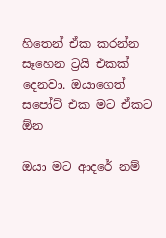හිතෙන් ඒක කරන්න සෑහෙන ට්‍රයි එකක් දෙනවා. ඔයාගෙත් සපෝට් එක මට ඒකට ඕන

ඔයා මට ආදරේ නම්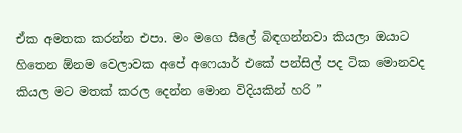ඒක අමතක කරන්න එපා. මං මගෙ සීලේ බිඳගන්නවා කියලා ඔයාට හිතෙන ඕනම වෙලාවක අපේ අෆෙයාර් එකේ පන්සිල් පද ටික මොනවද කියල මට මතක් කරල දෙන්න මොන විදියකින් හරි ”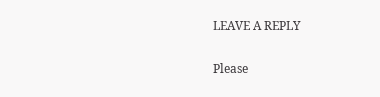LEAVE A REPLY

Please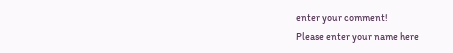enter your comment!
Please enter your name here